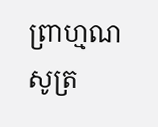ព្រាហ្មណសូត្រ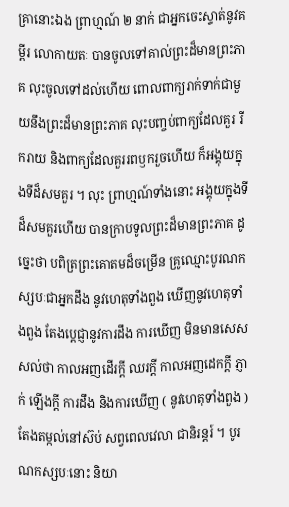គ្រានោះឯង ព្រាហ្មណ៍ ២ នាក់ ជាអ្នកចេះស្ទាត់នូវគម្ពីរ លោកាយតៈ បានចូលទៅគាល់ព្រះដ៏មានព្រះភាគ លុះចូលទៅដល់ហើយ ពោលពាក្យរាក់ទាក់ជាមួយនឹងព្រះដ៏មានព្រះភាគ លុះបញ្ចប់ពាក្យដែលគួរ រីករាយ និងពាក្យដែលគួររពឫករួចហើយ ក៏អង្គុយក្នុងទីដ៏សមគួរ ។ លុះ ព្រាហ្មណ៍ទាំងនោះ អង្គុយក្នុងទីដ៏សមគួរហើយ បានក្រាបទូលព្រះដ៏មានព្រះភាគ ដូច្នេះថា បពិត្រព្រះគោតមដ៏ចម្រើន គ្រូឈ្មោះបូរណកស្សបៈជាអ្នកដឹង នូវហេតុទាំងពួង ឃើញនូវហេតុទាំងពួង តែងប្តេជ្ញានូវការដឹង ការឃើញ មិនមានសេសសល់ថា កាលអញដើរក្តី ឈរក្តី កាលអញដេកក្តី ភ្ញាក់ ឡើងក្តី ការដឹង និងការឃើញ ( នូវហេតុទាំងពួង ) តែងតម្កល់នៅស៊ប់ សព្វពេលវេលា ជានិរន្តរ៍ ។ បូរណកស្សបៈនោះ និយា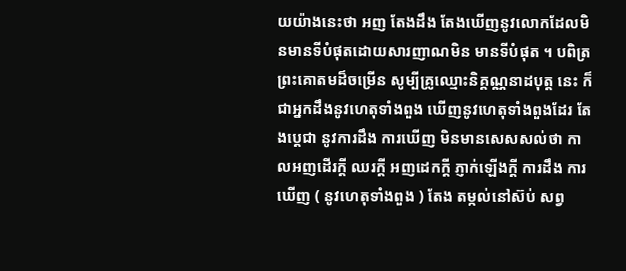យយ៉ាងនេះថា អញ តែងដឹង តែងឃើញនូវលោកដែលមិនមានទីបំផុតដោយសារញាណមិន មានទីបំផុត ។ បពិត្រព្រះគោតមដ៏ចម្រើន សូម្បីគ្រូឈ្មោះនិគ្គណ្ណនាដបុត្ត នេះ ក៏ជាអ្នកដឹងនូវហេតុទាំងពួង ឃើញនូវហេតុទាំងពួងដែរ តែងប្តេជា នូវការដឹង ការឃើញ មិនមានសេសសល់ថា កាលអញដើរក្តី ឈរក្តី អញដេកក្តី ភ្ញាក់ឡើងក្តី ការដឹង ការឃើញ ( នូវហេតុទាំងពួង ) តែង តម្កល់នៅស៊ប់ សព្វ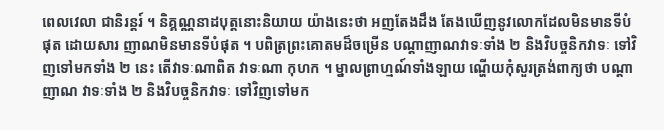ពេលវេលា ជានិរន្តរ៍ ។ និគ្គណ្ណនាដបុត្តនោះនិយាយ យ៉ាងនេះថា អញតែងដឹង តែងឃើញនូវលោកដែលមិនមានទីបំផុត ដោយសារ ញាណមិនមានទីបំផុត ។ បពិត្រព្រះគោតមដ៏ចម្រើន បណ្តាញាណវាទៈទាំង ២ និងវិបច្ចនិកវាទៈ ទៅវិញទៅមកទាំង ២ នេះ តើវាទៈណាពិត វាទៈណា កុហក ។ ម្នាលព្រាហ្មណ៍ទាំងឡាយ ណ្ហើយកុំសួរត្រង់ពាក្យថា បណ្តាញាណ វាទៈទាំង ២ និងវិបច្ចនិកវាទៈ ទៅវិញទៅមក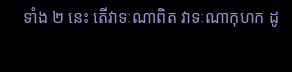ទាំង ២ នេះ តើវាទៈណាពិត វាទៈណាកុហក ដូ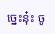ច្នេះនុ៎ះ ចូ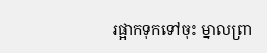រផ្អាកទុកទៅចុះ ម្នាលព្រា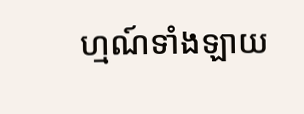ហ្មណ៍ទាំងឡាយ